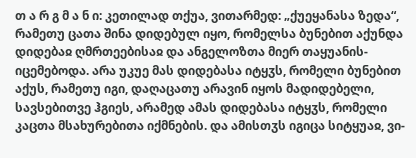თ ა რ გ მ ა ნ ი: კეთილად თქუა, ვითარმედ: „ქუეყანასა ზედა“, რამეთუ ცათა შინა დიდებულ იყო, რომელსა ბუნებით აქუნდა დიდებაჲ ღმრთეებისაჲ და ანგელოზთა მიერ თაყუანის-იცემებოდა. არა უკუე მას დიდებასა იტყჳს, რომელი ბუნებით აქუს, რამეთუ იგი, დაღაცათუ არავინ იყოს მადიდებელი, სავსებითვე ჰგიეს, არამედ ამას დიდებასა იტყჳს, რომელი კაცთა მსახურებითა იქმნების. და ამისთჳს იგიცა სიტყუაჲ, ვი-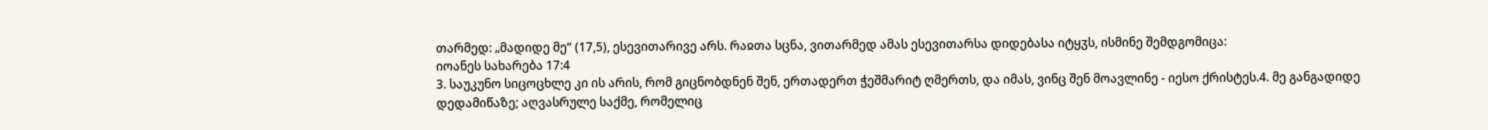თარმედ: „მადიდე მე“ (17,5), ესევითარივე არს. რაჲთა სცნა, ვითარმედ ამას ესევითარსა დიდებასა იტყჳს, ისმინე შემდგომიცა:
იოანეს სახარება 17:4
3. საუკუნო სიცოცხლე კი ის არის, რომ გიცნობდნენ შენ, ერთადერთ ჭეშმარიტ ღმერთს, და იმას, ვინც შენ მოავლინე - იესო ქრისტეს.4. მე განგადიდე დედამიწაზე; აღვასრულე საქმე, რომელიც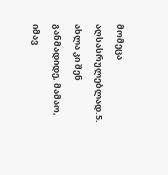მომეცა აღსასრულებლად.5. ახლა კი შენ განმადიდე, მამაო, იმავ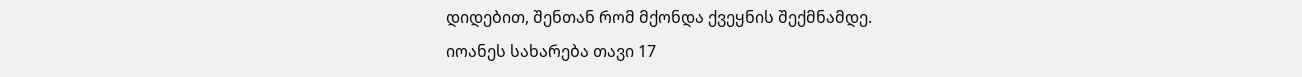დიდებით, შენთან რომ მქონდა ქვეყნის შექმნამდე.
იოანეს სახარება თავი 17